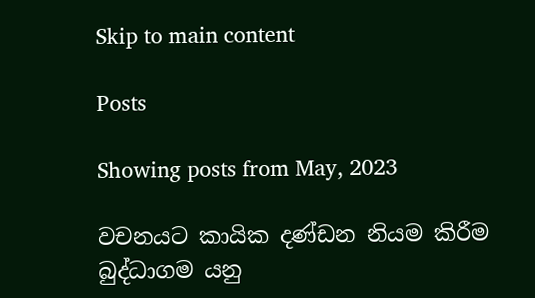Skip to main content

Posts

Showing posts from May, 2023

වචනයට කායික දණ්ඩන නියම කිරීම බුද්ධාගම යනු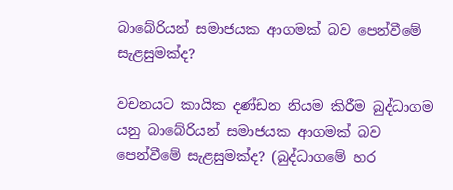බාබේරියන් සමාජයක ආගමක් බව පෙන්වීමේ සැළසුමක්ද?

වචනයට කායික දණ්ඩන නියම කිරීම බුද්ධාගම යනු බාබේරියන් සමාජයක ආගමක් බව පෙන්වීමේ සැළසුමක්ද? (බුද්ධාගමේ හර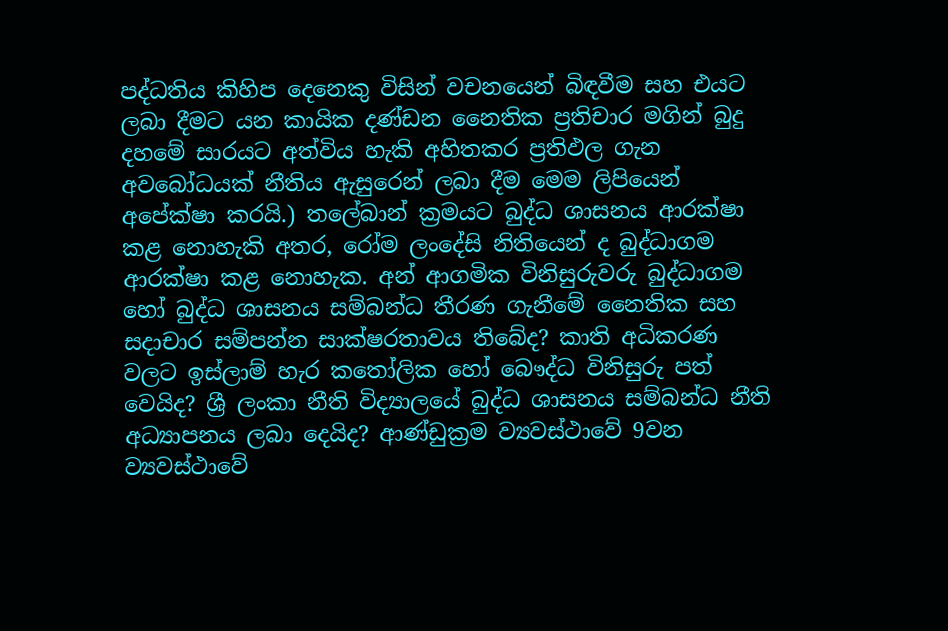පද්ධතිය කිහිප දෙනෙකු විසින් වචනයෙන් බිඳවීම සහ එයට ලබා දීමට යන කායික දණ්ඩන නෛතික ප්‍රතිචාර මගින් බුදු දහමේ සාරයට අත්විය හැකි අහිතකර ප්‍රතිඵල ගැන අවබෝධයක් නීතිය ඇසුරෙන් ලබා දීම මෙම ලිපියෙන් අපේක්ෂා කරයි.) තලේබාන් ක්‍රමයට බුද්ධ ශාසනය ආරක්ෂා කළ නොහැකි අතර, රෝම ලංදේසි නිතියෙන් ද බුද්ධාගම ආරක්ෂා කළ නොහැක. අන් ආගමික විනිසුරුවරු බුද්ධාගම හෝ බුද්ධ ශාසනය සම්බන්ධ තීරණ ගැනීමේ නෛතික සහ සදාචාර සම්පන්න සාක්ෂරතාවය තිබේද? කාති අධිකරණ වලට ඉස්ලාම් හැර කතෝලික හෝ බෞද්ධ විනිසුරු පත් වෙයිද? ශ්‍රී ලංකා නීති විද්‍යාලයේ බුද්ධ ශාසනය සම්බන්ධ නීති අධ්‍යාපනය ලබා දෙයිද? ආණ්ඩුක්‍රම ව්‍යවස්ථාවේ 9වන ව්‍යවස්ථාවේ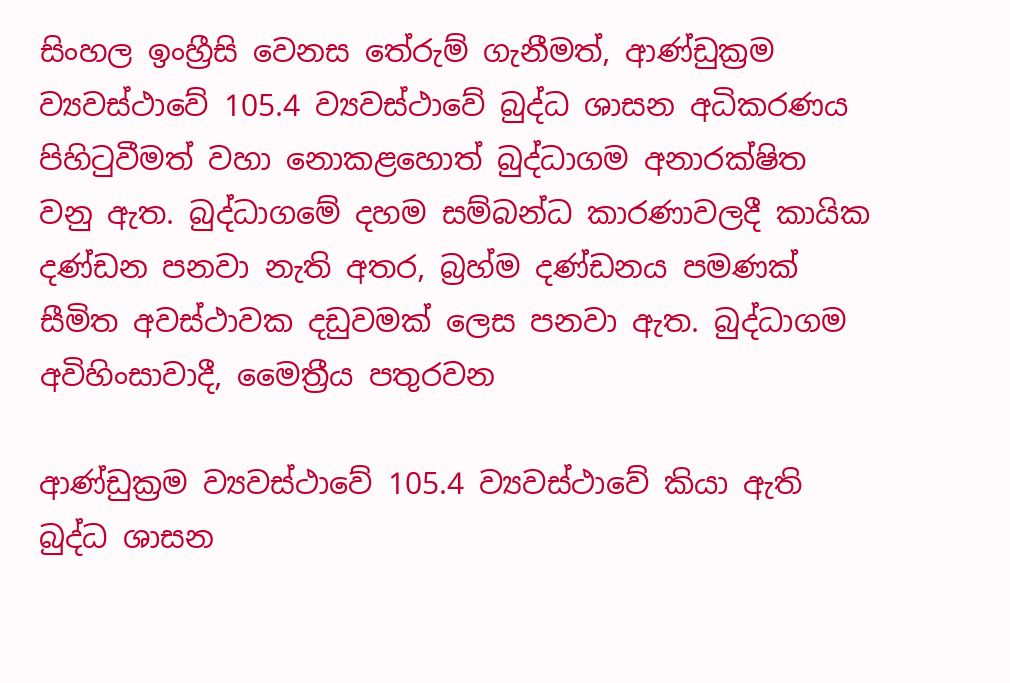සිංහල ඉංහ්‍රීසි වෙනස තේරුම් ගැනීමත්, ආණ්ඩුක්‍රම ව්‍යවස්ථාවේ 105.4 ව්‍යවස්ථාවේ බුද්ධ ශාසන අධිකරණය පිහිටුවීමත් වහා නොකළහොත් බුද්ධාගම අනාරක්ෂිත වනු ඇත. බුද්ධාගමේ දහම සම්බන්ධ කාරණාවලදී කායික දණ්ඩන පනවා නැති අතර, බ්‍රහ්ම දණ්ඩනය පමණක් සීමිත අවස්ථාවක දඩුවමක් ලෙස පනවා ඇත. බුද්ධාගම අවිහිංසාවාදී, මෛත්‍රීය පතුරවන

ආණ්ඩුක්‍රම ව්‍යවස්ථාවේ 105.4 ව්‍යවස්ථාවේ කියා ඇති බුද්ධ ශාසන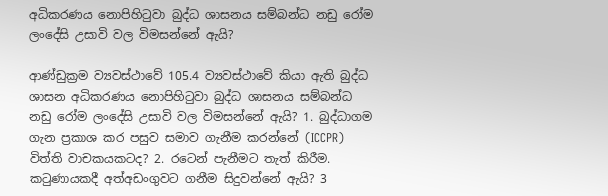අධිකරණය නොපිහිටුවා බුද්ධ ශාසනය සම්බන්ධ නඩු රෝම ලංදේසි උසාවි වල විමසන්නේ ඇයි?

ආණ්ඩුක්‍රම ව්‍යවස්ථාවේ 105.4 ව්‍යවස්ථාවේ කියා ඇති බුද්ධ ශාසන අධිකරණය නොපිහිටුවා බුද්ධ ශාසනය සම්බන්ධ නඩු රෝම ලංදේසි උසාවි වල විමසන්නේ ඇයි? 1. බුද්ධාගම ගැන ප්‍රකාශ කර පසුව සමාව ගැනීම කරන්නේ (ICCPR) විත්ති වාචකයකටද? 2. රටෙන් පැනීමට තැත් කිරීම. කටුණායකදී අත්අඩංගුවට ගනීම සිදුවන්නේ ඇයි? 3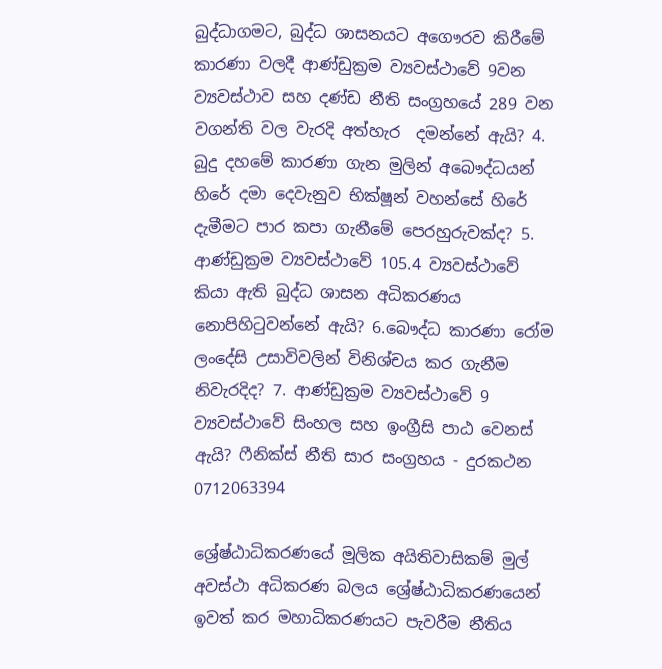බුද්ධාගමට, බුද්ධ ශාසනයට අගෞරව කිරීමේ කාරණා වලදී ආණ්ඩුක්‍රම ව්‍යවස්ථාවේ 9වන ව්‍යවස්ථාව සහ දණ්ඩ නීති සංග්‍රහයේ 289 වන වගන්ති වල වැරදි අත්හැර  දමන්නේ ඇයි? 4. බුදු දහමේ කාරණා ගැන මුලින් අබෞද්ධයන් හිරේ දමා දෙවැනුව භික්ෂූන් වහන්සේ හිරේ දැමීමට පාර කපා ගැනීමේ පෙරහුරුවක්ද? 5. ආණ්ඩුක්‍රම ව්‍යවස්ථාවේ 105.4 ව්‍යවස්ථාවේ කියා ඇති බුද්ධ ශාසන අධිකරණය නොපිහිටුවන්නේ ඇයි? 6.බෞද්ධ කාරණා රෝම ල‍ංදේසි උසාවිවලින් විනිශ්චය කර ගැනීම නිවැරදිද? 7. ආණ්ඩුක්‍රම ව්‍යවස්ථාවේ 9 ව්‍යවස්ථාවේ සිංහල සහ ඉංග්‍රීසි පාඨ වෙනස් ඇයි? ෆීනික්ස් නීති සාර සංග්‍රහය - දුරකථන 0712063394

ශ්‍රේෂ්ඨාධිකරණයේ මූලික අයිතිවාසිකම් මුල් අවස්ථා අධිකරණ බලය ශ්‍රේෂ්ඨාධිකරණයෙන් ඉවත් කර මහාධිකරණයට පැවරීම නීතිය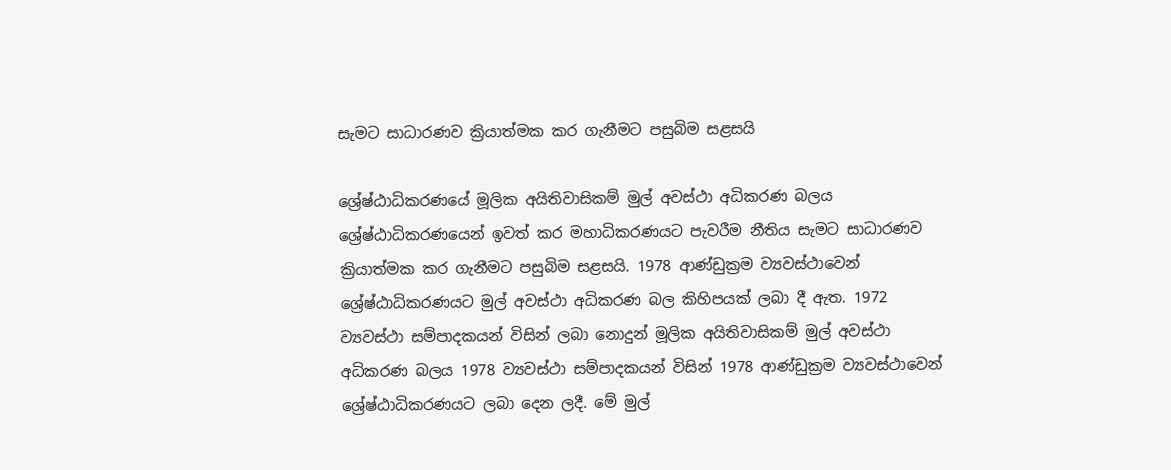සැමට සාධාරණව ක්‍රියාත්මක කර ගැනීමට පසුබිම සළසයි

ශ්‍රේෂ්ඨාධිකරණයේ මූලික අයිතිවාසිකම් මුල් අවස්ථා අධිකරණ බලය ශ්‍රේෂ්ඨාධිකරණයෙන් ඉවත් කර මහාධිකරණයට පැවරීම නීතිය සැමට සාධාරණව ක්‍රියාත්මක කර ගැනීමට පසුබිම සළසයි. 1978 ආණ්ඩුක්‍රම ව්‍යවස්ථාවෙන් ශ්‍රේෂ්ඨාධිකරණයට මුල් අවස්ථා අධිකරණ බල කිහිපයක් ලබා දී ඇත. 1972 ව්‍යවස්ථා සම්පාදකයන් විසින් ලබා නොදුන් මූලික අයිතිවාසිකම් මුල් අවස්ථා අධිකරණ බලය 1978 ව්‍යවස්ථා සම්පාදකයන් විසින් 1978 ආණ්ඩුක්‍රම ව්‍යවස්ථාවෙන් ශ්‍රේෂ්ඨාධිකරණයට ලබා දෙන ලදී. මේ මුල්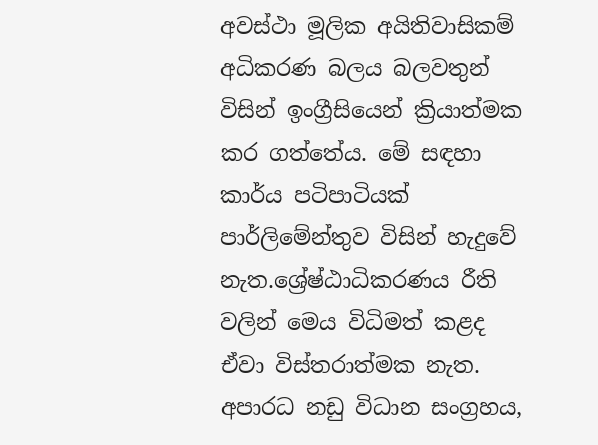අවස්ථා මූලික අයිතිවාසිකම් අධිකරණ බලය බලවතුන් විසින් ඉංග්‍රීසියෙන් ක්‍රියාත්මක කර ගත්තේය. මේ සඳහා කාර්ය පටිපාටියක් පාර්ලිමේන්තුව විසින් හැදුවේ නැත.ශ්‍රේෂ්ඨාධිකරණය රීති වලින් මෙය විධිමත් කළද ඒවා විස්තරාත්මක නැත. අපාරධ නඩු විධාන සංග්‍රහය,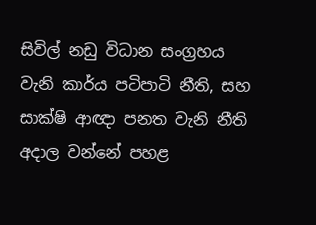සිවිල් නඩු විධාන සංග්‍රහය වැනි කාර්ය පටිපාටි නීති, සහ සාක්ෂි ආඥා පනත වැනි නීති අදාල වන්නේ පහළ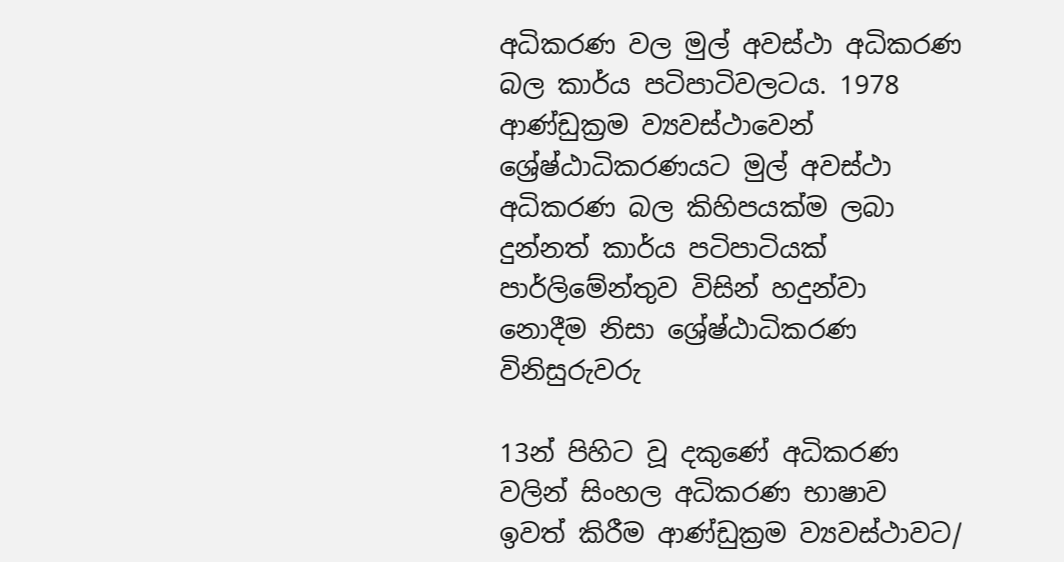අධිකරණ වල මුල් අවස්ථා අධිකරණ බල කාර්ය පටිපාටිවලටය. 1978 ආණ්ඩුක්‍රම ව්‍යවස්ථාවෙන් ශ්‍රේෂ්ඨාධිකරණයට මුල් අවස්ථා අධිකරණ බල කිහිපයක්ම ලබා දුන්නත් කාර්ය පටිපාටියක් පාර්ලිමේන්තුව විසින් හදුන්වා නොදීම නිසා ශ්‍රේෂ්ඨාධිකරණ විනිසුරුවරු

13න් පිහිට වූ දකුණේ අධිකරණ වලින් සිංහල අධිකරණ භාෂාව ඉවත් කිරීම ආණ්ඩුක්‍රම ව්‍යවස්ථාවට/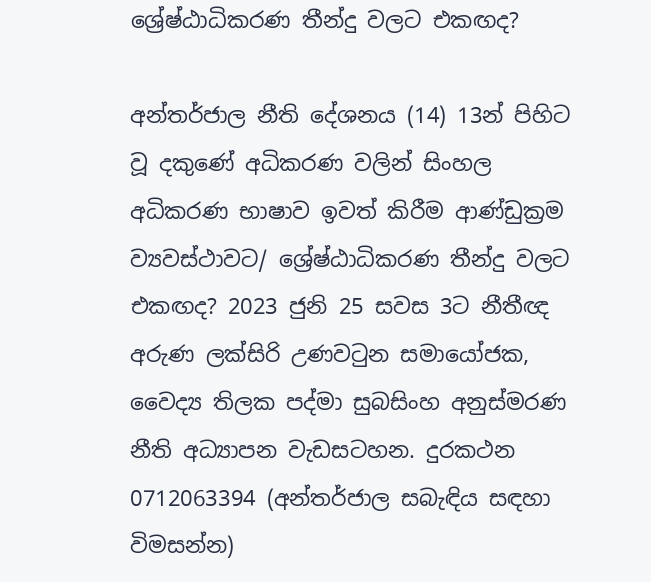ශ්‍රේෂ්ඨාධිකරණ තීන්දු වලට එකඟද?

අන්තර්ජාල නීති දේශනය (14) 13න් පිහිට වූ දකුණේ අධිකරණ වලින් සිංහල අධිකරණ භාෂාව ඉවත් කිරීම ආණ්ඩුක්‍රම ව්‍යවස්ථාවට/ ශ්‍රේෂ්ඨාධිකරණ තීන්දු වලට එකඟද? 2023 ජුනි 25 සවස 3ට නීතීඥ අරුණ ලක්සිරි උණවටුන සමායෝජක, වෛද්‍ය තිලක පද්මා සුබසිංහ අනුස්මරණ නීති අධ්‍යාපන වැඩසටහන. දුරකථන 0712063394 (අන්තර්ජාල සබැඳිය සඳහා විමසන්න)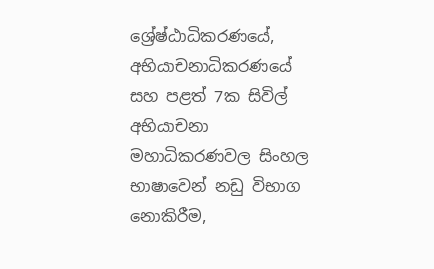ශ්‍රේෂ්ඨාධිකරණයේ, අභියාචනාධිකරණයේ සහ පළත් 7ක සිවිල් අභියාචනා මහාධිකරණවල සිංහල භාෂාවෙන් නඩු විභාග නොකිරීම,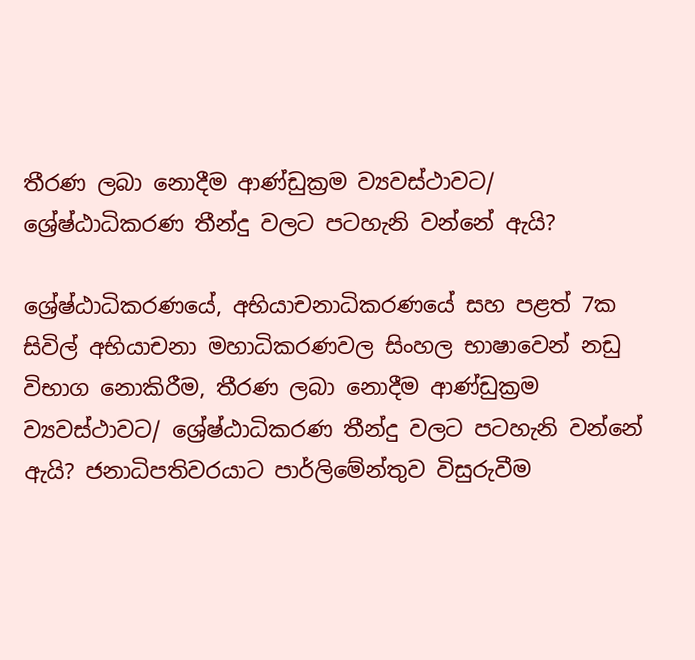තීරණ ලබා නොදීම ආණ්ඩුක්‍රම ව්‍යවස්ථාවට/ ශ්‍රේෂ්ඨාධිකරණ තීන්දු වලට පටහැනි වන්නේ ඇයි?

ශ්‍රේෂ්ඨාධිකරණයේ, අභියාචනාධිකරණයේ සහ පළත් 7ක සිවිල් අභියාචනා මහාධිකරණවල සිංහල භාෂාවෙන් නඩු විභාග නොකිරීම, තීරණ ලබා නොදීම ආණ්ඩුක්‍රම ව්‍යවස්ථාවට/ ශ්‍රේෂ්ඨාධිකරණ තීන්දු වලට පටහැනි වන්නේ ඇයි? ජනාධිපතිවරයාට පාර්ලිමේන්තුව විසුරුවීම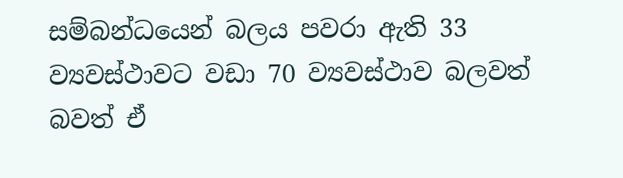සම්බන්ධයෙන් බලය පවරා ඇති 33 ව්‍යවස්ථාවට වඩා 70 ව්‍යවස්ථාව බලවත් බවත් ඒ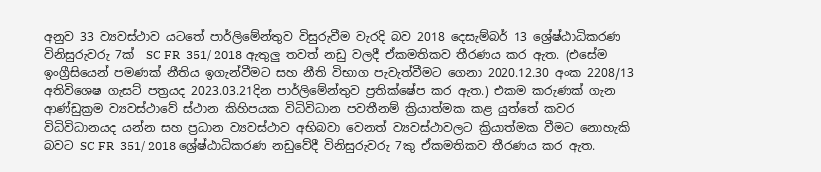අනුව 33 ව්‍යවස්ථාව යටතේ පාර්ලිමේන්තුව විසුරුවීම වැරදි බව 2018 දෙසැම්බර් 13 ශ්‍රේෂ්ඨාධිකරණ විනිසුරුවරු 7ක්  SC FR  351/ 2018 ඇතුලු තවත් නඩු වලදී ඒකමතිකව තීරණය කර ඇත. (එසේම ඉංග්‍රීසියෙන් පමණක් නීතිය ඉගැන්වීමට සහ නීති විභාග පැවැත්වීමට ගෙනා 2020.12.30 අංක 2208/13 අතිවිශෙෂ ගැසට් පත්‍රයද 2023.03.21දින පාර්ලිමේන්තුව ප්‍රතික්ෂේප කර ඇත.) එකම කරුණක් ගැන ආණ්ඩුක්‍රම ව්‍යවස්ථාවේ ස්ථාන කිහිපයක විධිවිධාන පවතීනම් ක්‍රියාත්මක කළ යුත්තේ කවර විධිවිධානයද යන්න සහ ප්‍රධාන ව්‍යවස්ථාව අභිබවා වෙනත් ව්‍යවස්ථාවලට ක්‍රියාත්මක වීමට නොහැකි බවට SC FR  351/ 2018 ශ්‍රේෂ්ඨාධිකරණ නඩුවේදී විනිසුරුවරු 7කු ඒකමතිකව තීරණය කර ඇත.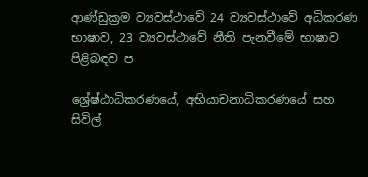ආණ්ඩුක්‍රම ව්‍යවස්ථාවේ 24 ව්‍යවස්ථාවේ අධිකරණ භාෂාව, 23 ව්‍යවස්ථාවේ නීති පැනවීමේ භාෂාව පිළිබඳව ප

ශ්‍රේෂ්ඨාධිකරණයේ, අභියාචනාධිකරණයේ සහ සිවිල්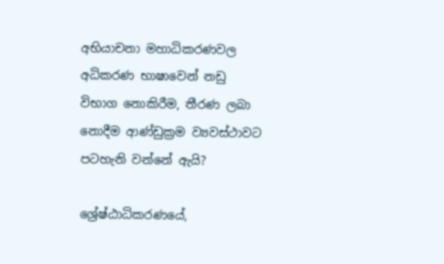අභියාචනා මහාධිකරණවල අධිකරණ භාෂාවෙන් නඩු විභාග නොකිරීම, තීරණ ලබා නොදීම ආණ්ඩුක්‍රම ව්‍යවස්ථාවට පටහැනි වන්නේ ඇයි?

ශ්‍රේෂ්ඨාධිකරණයේ,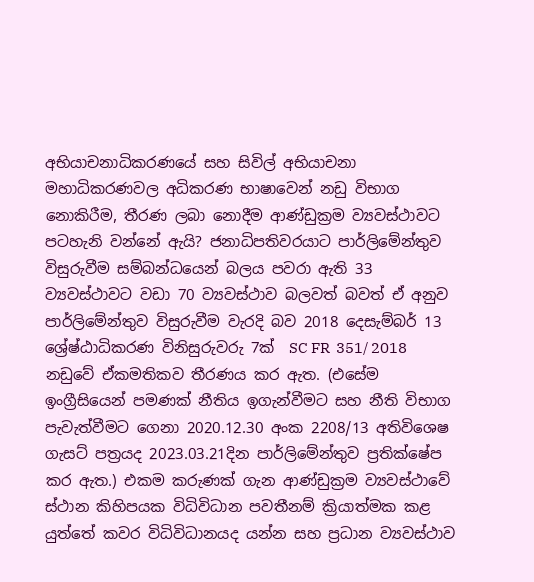අභියාචනාධිකරණයේ සහ සිවිල් අභියාචනා මහාධිකරණවල අධිකරණ භාෂාවෙන් නඩු විභාග නොකිරීම, තීරණ ලබා නොදීම ආණ්ඩුක්‍රම ව්‍යවස්ථාවට පටහැනි වන්නේ ඇයි? ජනාධිපතිවරයාට පාර්ලිමේන්තුව විසුරුවීම සම්බන්ධයෙන් බලය පවරා ඇති 33 ව්‍යවස්ථාවට වඩා 70 ව්‍යවස්ථාව බලවත් බවත් ඒ අනුව පාර්ලිමේන්තුව විසුරුවීම වැරදි බව 2018 දෙසැම්බර් 13 ශ්‍රේෂ්ඨාධිකරණ විනිසුරුවරු 7ක්  SC FR  351/ 2018 නඩුවේ ඒකමතිකව තීරණය කර ඇත. (එසේම ඉංග්‍රීසියෙන් පමණක් නීතිය ඉගැන්වීමට සහ නීති විභාග පැවැත්වීමට ගෙනා 2020.12.30 අංක 2208/13 අතිවිශෙෂ ගැසට් පත්‍රයද 2023.03.21දින පාර්ලිමේන්තුව ප්‍රතික්ෂේප කර ඇත.) එකම කරුණක් ගැන ආණ්ඩුක්‍රම ව්‍යවස්ථාවේ ස්ථාන කිහිපයක විධිවිධාන පවතීනම් ක්‍රියාත්මක කළ යුත්තේ කවර විධිවිධානයද යන්න සහ ප්‍රධාන ව්‍යවස්ථාව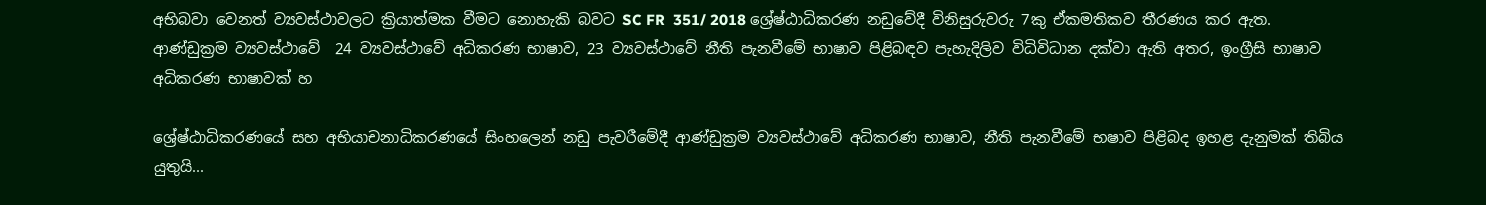අභිබවා වෙනත් ව්‍යවස්ථාවලට ක්‍රියාත්මක වීමට නොහැකි බවට SC FR  351/ 2018 ශ්‍රේෂ්ඨාධිකරණ නඩුවේදී විනිසුරුවරු 7කු ඒකමතිකව තීරණය කර ඇත. ආණ්ඩුක්‍රම ව්‍යවස්ථාවේ  24 ව්‍යවස්ථාවේ අධිකරණ භාෂාව, 23 ව්‍යවස්ථාවේ නීති පැනවීමේ භාෂාව පිළිබඳව පැහැදිලිව විධිවිධාන දක්වා ඇති අතර, ඉංග්‍රීසි භාෂාව අධිකරණ භාෂාවක් හ

ශ්‍රේෂ්ඨාධිකරණයේ සහ අභියාචනාධිකරණයේ සිංහලෙන් නඩු පැවරීමේදී ආණ්ඩුක්‍රම ව්‍යවස්ථාවේ අධිකරණ භාෂාව, නීති පැනවීමේ භෂාව පිළිබද ඉහළ දැනුමක් තිබිය යුතුයි...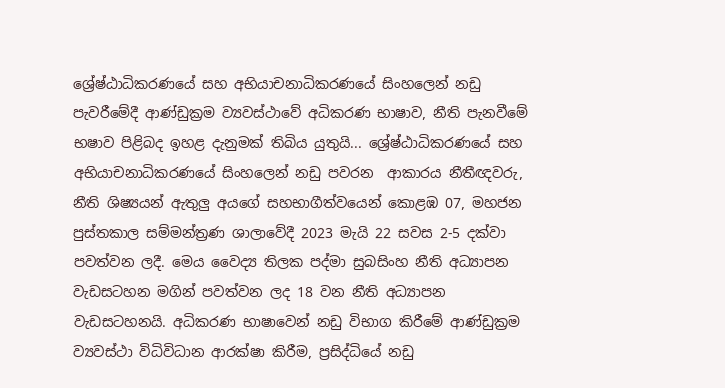ශ්‍රේෂ්ඨාධිකරණයේ සහ අභියාචනාධිකරණයේ සිංහලෙන් නඩු පැවරීමේදී ආණ්ඩුක්‍රම ව්‍යවස්ථාවේ අධිකරණ භාෂාව, නීති පැනවීමේ භෂාව පිළිබද ඉහළ දැනුමක් තිබිය යුතුයි... ශ්‍රේෂ්ඨාධිකරණයේ සහ අභියාචනාධිකරණයේ සිංහලෙන් නඩු පවරන  ආකාරය නීතීඥවරු, නීති ශිෂ්‍යයන් ඇතුලු අයගේ සහභාගීත්වයෙන් කොළඹ 07, මහජන පුස්තකාල සම්මන්ත්‍රණ ශාලාවේදී 2023 මැයි 22 සවස 2-5 දක්වා පවත්වන ලදී. මෙය වෛද්‍ය තිලක පද්මා සුබසිංහ නීති අධ්‍යාපන වැඩසටහන මගින් පවත්වන ලද 18 වන නීති අධ්‍යාපන වැඩසටහනයි. අධිකරණ භාෂාවෙන් නඩු විභාග කිරීමේ ආණ්ඩුක්‍රම ව්‍යවස්ථා විධිවිධාන ආරක්ෂා කිරීම, ප්‍රසිද්ධියේ නඩු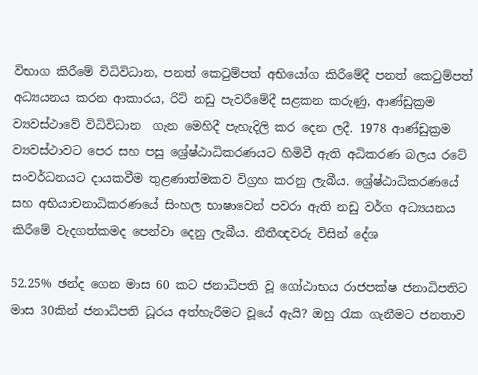විභාග කිරීමේ විධිවිධාන, පනත් කෙටුම්පත් අභියෝග කිරීමේදී පනත් කෙටුම්පත් අධ්‍යයනය කරන ආකාරය, රිට් නඩු පැවරීමේදී සළකන කරුණු, ආණ්ඩුක්‍රම ව්‍යවස්ථාවේ විධිවිධාන  ගැන මෙහිදී පැහැදිලි කර දෙන ලදී. 1978 ආණ්ඩුක්‍රම ව්‍යවස්ථාවට පෙර සහ පසු ශ්‍රේෂ්ඨාධිකරණයට හිමිවී ඇති අධිකරණ බලය රටේ සංවර්ධනයට දායකවීම තුළණාත්මකව විග්‍රහ කරනු ලැබීය. ශ්‍රේෂ්ඨාධිකරණයේ සහ අභියාචනාධිකරණයේ සිංහල භාෂාවෙන් පවරා ඇති නඩු වර්ග අධ්‍යයනය කිරීමේ වැදගත්කමද පෙන්වා දෙනු ලැබීය. නීතීඥවරු විසින් දේශ

52.25% ඡන්ද ගෙන මාස 60 කට ජනාධිපති වූ ගෝඨාභය රාජපක්ෂ ජනාධිපතිට මාස 30කින් ජනාධිපති ධූරය අත්හැරීමට වූයේ ඇයි? ඔහු රැක ගැනීමට ජනතාව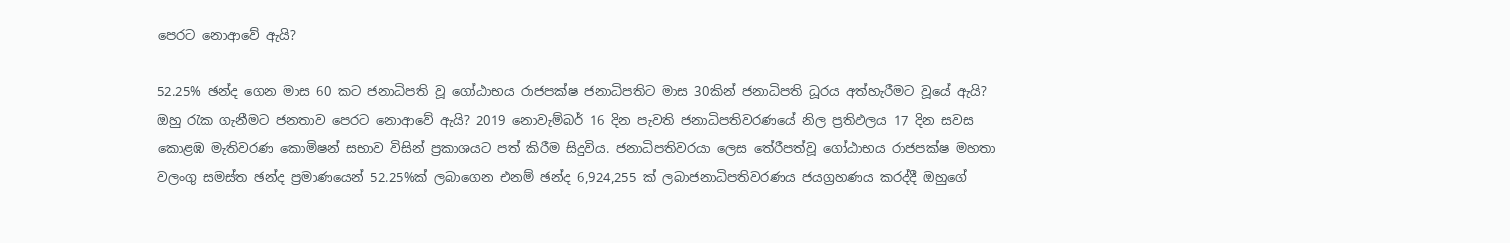පෙරට නොආවේ ඇයි?

52.25% ඡන්ද ගෙන මාස 60 කට ජනාධිපති වූ ගෝඨාභය රාජපක්ෂ ජනාධිපතිට මාස 30කින් ජනාධිපති ධූරය අත්හැරීමට වූයේ ඇයි? ඔහු රැක ගැනීමට ජනතාව පෙරට නොආවේ ඇයි? 2019 නොවැම්බර් 16 දින පැවති ජනාධිපතිවරණයේ නිල ප්‍රතිඵලය 17 දින සවස කොළඹ මැතිවරණ කොමිෂන් සභාව විසින් ප්‍රකාශයට පත් කිරීම සිදුවිය. ජනාධිපතිවරයා ලෙස තේරීපත්වූ ගෝඨාභය රාජපක්ෂ මහතා වලංගු සමස්ත ඡන්ද ප්‍රමාණයෙන් 52.25%ක් ලබාගෙන එනම් ඡන්ද 6,924,255 ක් ලබාජනාධිපතිවරණය ජයග්‍රහණය කරද්දී ඔහුගේ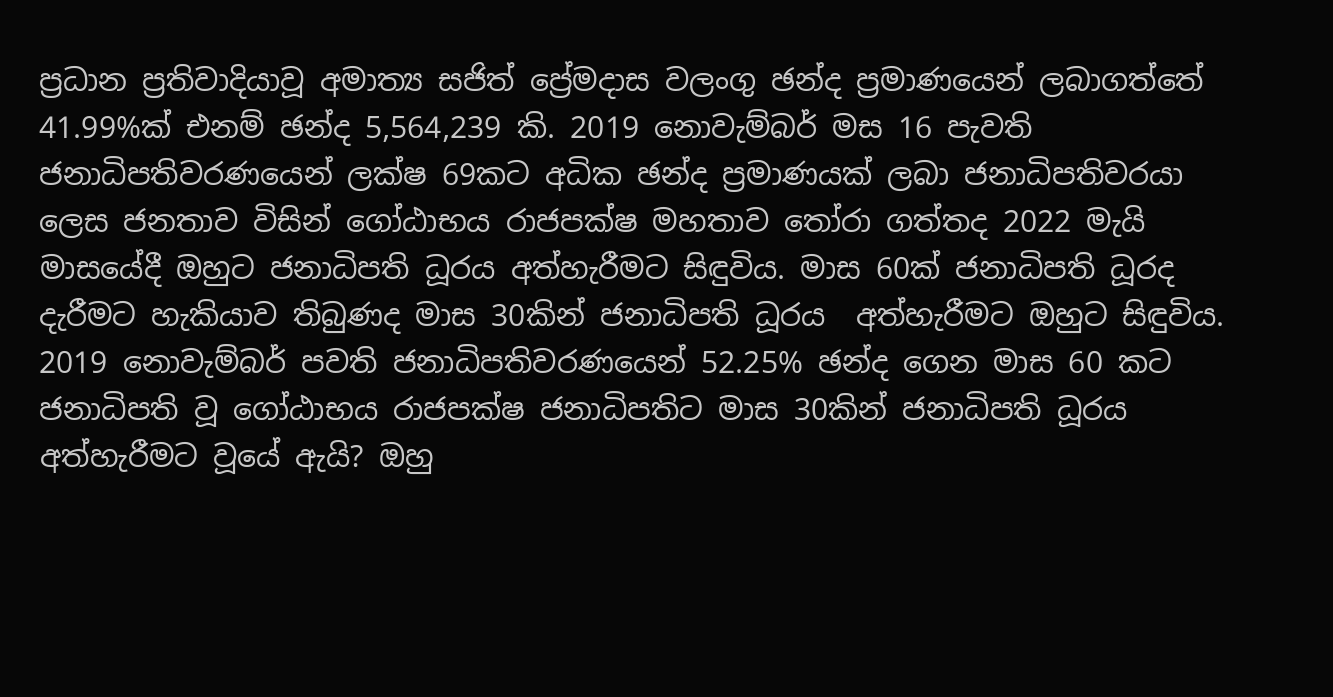ප්‍රධාන ප්‍රතිවාදියාවූ අමාත්‍ය සජිත් ප්‍රේමදාස වලංගු ඡන්ද ප්‍රමාණයෙන් ලබාගත්තේ 41.99%ක් එනම් ඡන්ද 5,564,239 කි. 2019 නොවැම්බර් මස 16 පැවති ජනාධිපතිවරණයෙන් ලක්ෂ 69කට අධික ඡන්ද ප්‍රමාණයක් ලබා ජනාධිපතිවරයා ලෙස ජනතාව විසින් ගෝඨාභය රාජපක්ෂ මහතාව තෝරා ගත්තද 2022 මැයි මාසයේදී ඔහුට ජනාධිපති ධූරය අත්හැරීමට සිඳුවිය. මාස 60ක් ජනාධිපති ධූරද දැරීමට හැකියාව තිබුණද මාස 30කින් ජනාධිපති ධූරය  අත්හැරීමට ඔහුට සිඳුවිය. 2019 නොවැම්බර් පවති ජනාධිපතිවරණයෙන් 52.25% ඡන්ද ගෙන මාස 60 කට ජනාධිපති වූ ගෝඨාභය රාජපක්ෂ ජනාධිපතිට මාස 30කින් ජනාධිපති ධූරය අත්හැරීමට වූයේ ඇයි? ඔහු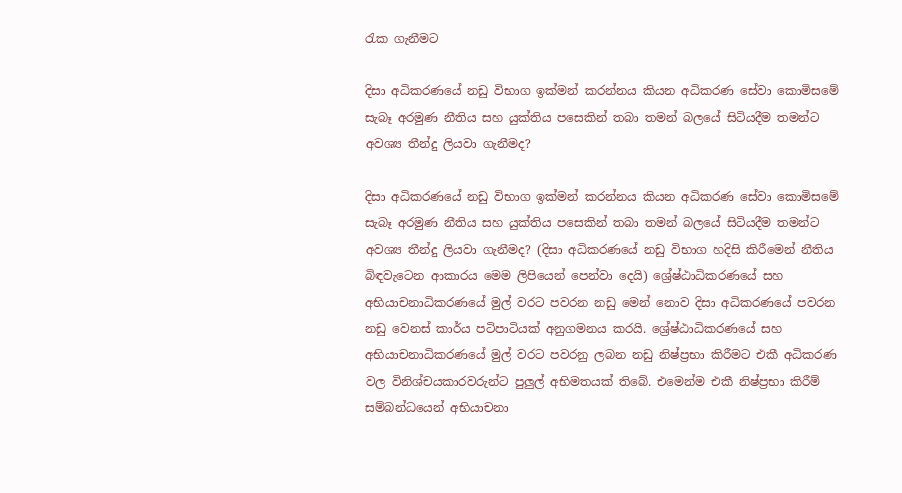රැක ගැනීමට

දිසා අධිකරණයේ නඩු විභාග ඉක්මන් කරන්නය කියන අධිකරණ සේවා කොමිසමේ සැබෑ අරමුණ නීතිය සහ යුක්තිය පසෙකින් තබා තමන් බලයේ සිටියදීම තමන්ට අවශ්‍ය තීන්දු ලියවා ගැනීමද?

දිසා අධිකරණයේ නඩු විභාග ඉක්මන් කරන්නය කියන අධිකරණ සේවා කොමිසමේ සැබෑ අරමුණ නීතිය සහ යුක්තිය පසෙකින් තබා තමන් බලයේ සිටියදීම තමන්ට අවශ්‍ය තීන්දු ලියවා ගැනීමද? (දිසා අධිකරණයේ නඩු විභාග හදිසි කිරීමෙන් නීතිය බිඳවැටෙන ආකාරය මෙම ලිපියෙන් පෙන්වා දෙයි) ශ්‍රේෂ්ඨාධිකරණයේ සහ අභියාචනාධිකරණයේ මුල් වරට පවරන නඩු මෙන් නොව දිසා අධිකරණයේ පවරන නඩු වෙනස් කාර්ය පටිපාටියක් අනුගමනය කරයි. ශ්‍රේෂ්ඨාධිකරණයේ සහ අභියාචනාධිකරණයේ මුල් වරට පවරනු ලබන නඩු නිෂ්ප්‍රභා කිරීමට එකී අධිකරණ වල විනිශ්චයකාරවරුන්ට පුලුල් අභිමතයක් තිබේ. එමෙන්ම එකී නිෂ්ප්‍රභා කිරීම් සම්බන්ධයෙන් අභියාචනා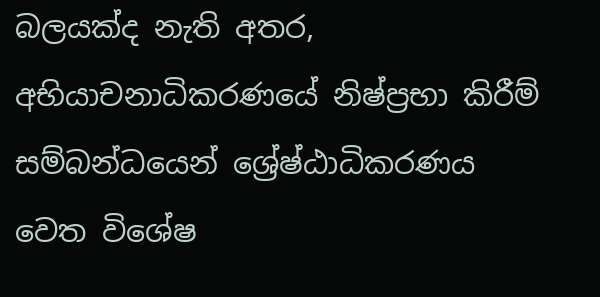බලයක්ද නැති අතර, අභියාචනාධිකරණයේ නිෂ්ප්‍රභා කිරීම් සම්බන්ධයෙන් ශ්‍රේෂ්ඨාධිකරණය වෙත විශේෂ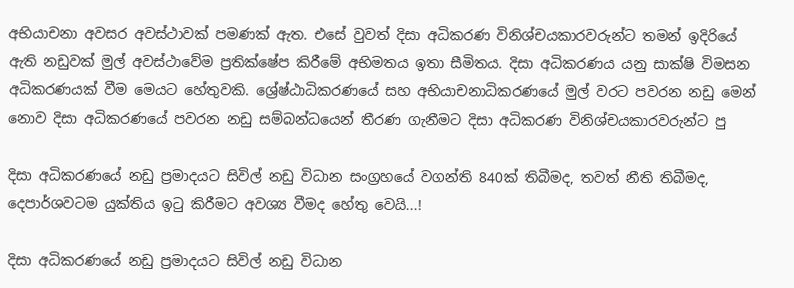අභියාචනා අවසර අවස්‍ථාවක් පමණක් ඇත. එසේ වුවත් දිසා අධිකරණ විනිශ්චයකාරවරුන්ට තමන් ඉදිරියේ ඇති නඩුවක් මුල් අවස්ථාවේම ප්‍රතික්ෂේප කිරීමේ අභිමතය ඉතා සීමිතය. දිසා අධිකරණය යනු සාක්ෂි විමසන අධිකරණයක් වීම මෙයට හේතුවකි. ශ්‍රේෂ්ඨාධිකරණයේ සහ අභියාචනාධිකරණයේ මුල් වරට පවරන නඩු මෙන් නොව දිසා අධිකරණයේ පවරන නඩු සම්බන්ධයෙන් තීරණ ගැනීමට දිසා අධිකරණ විනිශ්චයකාරවරුන්ට පු

දිසා අධිකරණයේ නඩු ප්‍රමාදයට සිවිල් නඩු විධාන සංග්‍රහයේ වගන්ති 840ක් තිබීමද, තවත් නීති තිබීමද, දෙපාර්ශවටම යුක්තිය ඉටු කිරීමට අවශ්‍ය වීමද හේතු වෙයි...!

දිසා අධිකරණයේ නඩු ප්‍රමාදයට සිවිල් නඩු විධාන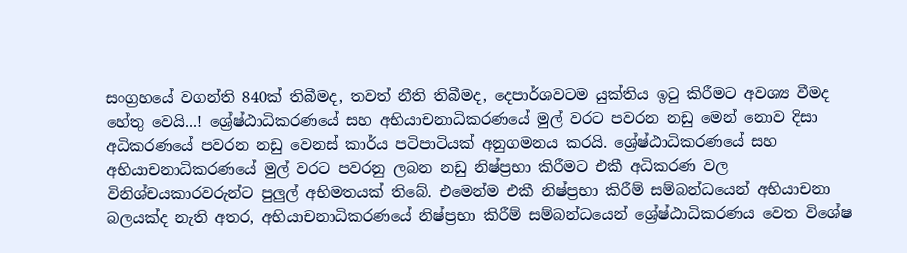සංග්‍රහයේ වගන්ති 840ක් තිබීමද, තවත් නීති තිබීමද, දෙපාර්ශවටම යුක්තිය ඉටු කිරීමට අවශ්‍ය වීමද හේතු වෙයි...! ශ්‍රේෂ්ඨාධිකරණයේ සහ අභියාචනාධිකරණයේ මුල් වරට පවරන නඩු මෙන් නොව දිසා අධිකරණයේ පවරන නඩු වෙනස් කාර්ය පටිපාටියක් අනුගමනය කරයි. ශ්‍රේෂ්ඨාධිකරණයේ සහ අභියාචනාධිකරණයේ මුල් වරට පවරනු ලබන නඩු නිෂ්ප්‍රභා කිරීමට එකී අධිකරණ වල විනිශ්චයකාරවරුන්ට පුලුල් අභිමතයක් තිබේ. එමෙන්ම එකී නිෂ්ප්‍රභා කිරීම් සම්බන්ධයෙන් අභියාචනා බලයක්ද නැති අතර, අභියාචනාධිකරණයේ නිෂ්ප්‍රභා කිරීම් සම්බන්ධයෙන් ශ්‍රේෂ්ඨාධිකරණය වෙත විශේෂ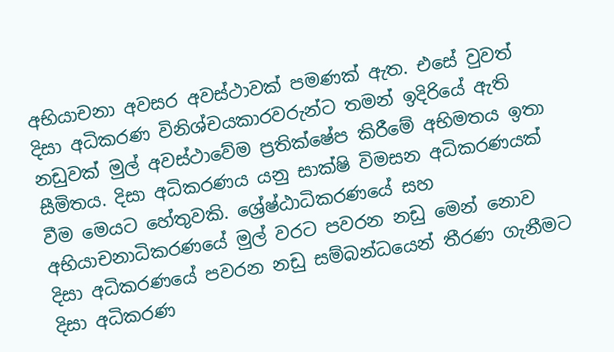අභියාචනා අවසර අවස්‍ථාවක් පමණක් ඇත. එසේ වුවත් දිසා අධිකරණ විනිශ්චයකාරවරුන්ට තමන් ඉදිරියේ ඇති නඩුවක් මුල් අවස්ථාවේම ප්‍රතික්ෂේප කිරීමේ අභිමතය ඉතා සීමිතය. දිසා අධිකරණය යනු සාක්ෂි විමසන අධිකරණයක් වීම මෙයට හේතුවකි. ශ්‍රේෂ්ඨාධිකරණයේ සහ අභියාචනාධිකරණයේ මුල් වරට පවරන නඩු මෙන් නොව දිසා අධිකරණයේ පවරන නඩු සම්බන්ධයෙන් තීරණ ගැනීමට දිසා අධිකරණ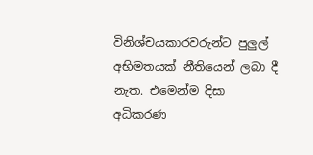විනිශ්චයකාරවරුන්ට පුලුල් අභිමතයක් නීතියෙන් ලබා දී නැත. එමෙන්ම දිසා අධිකරණ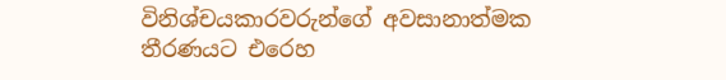විනිශ්චයකාරවරුන්ගේ අවසානාත්මක තීරණයට එරෙහ